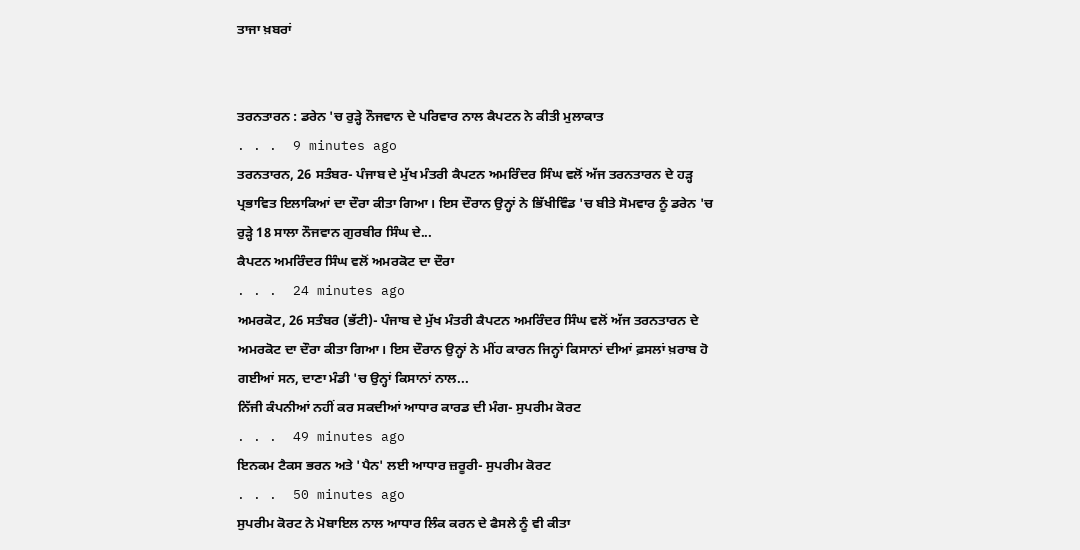ਤਾਜਾ ਖ਼ਬਰਾਂ


ਤਰਨਤਾਰਨ : ਡਰੇਨ 'ਚ ਰੁੜ੍ਹੇ ਨੌਜਵਾਨ ਦੇ ਪਰਿਵਾਰ ਨਾਲ ਕੈਪਟਨ ਨੇ ਕੀਤੀ ਮੁਲਾਕਾਤ
. . .  9 minutes ago
ਤਰਨਤਾਰਨ, 26 ਸਤੰਬਰ- ਪੰਜਾਬ ਦੇ ਮੁੱਖ ਮੰਤਰੀ ਕੈਪਟਨ ਅਮਰਿੰਦਰ ਸਿੰਘ ਵਲੋਂ ਅੱਜ ਤਰਨਤਾਰਨ ਦੇ ਹੜ੍ਹ ਪ੍ਰਭਾਵਿਤ ਇਲਾਕਿਆਂ ਦਾ ਦੌਰਾ ਕੀਤਾ ਗਿਆ। ਇਸ ਦੌਰਾਨ ਉਨ੍ਹਾਂ ਨੇ ਭਿੱਖੀਵਿੰਡ 'ਚ ਬੀਤੇ ਸੋਮਵਾਰ ਨੂੰ ਡਰੇਨ 'ਚ ਰੁੜ੍ਹੇ 18 ਸਾਲਾ ਨੌਜਵਾਨ ਗੁਰਬੀਰ ਸਿੰਘ ਦੇ...
ਕੈਪਟਨ ਅਮਰਿੰਦਰ ਸਿੰਘ ਵਲੋਂ ਅਮਰਕੋਟ ਦਾ ਦੌਰਾ
. . .  24 minutes ago
ਅਮਰਕੋਟ, 26 ਸਤੰਬਰ (ਭੱਟੀ)- ਪੰਜਾਬ ਦੇ ਮੁੱਖ ਮੰਤਰੀ ਕੈਪਟਨ ਅਮਰਿੰਦਰ ਸਿੰਘ ਵਲੋਂ ਅੱਜ ਤਰਨਤਾਰਨ ਦੇ ਅਮਰਕੋਟ ਦਾ ਦੌਰਾ ਕੀਤਾ ਗਿਆ। ਇਸ ਦੌਰਾਨ ਉਨ੍ਹਾਂ ਨੇ ਮੀਂਹ ਕਾਰਨ ਜਿਨ੍ਹਾਂ ਕਿਸਾਨਾਂ ਦੀਆਂ ਫ਼ਸਲਾਂ ਖ਼ਰਾਬ ਹੋ ਗਈਆਂ ਸਨ, ਦਾਣਾ ਮੰਡੀ 'ਚ ਉਨ੍ਹਾਂ ਕਿਸਾਨਾਂ ਨਾਲ...
ਨਿੱਜੀ ਕੰਪਨੀਆਂ ਨਹੀਂ ਕਰ ਸਕਦੀਆਂ ਆਧਾਰ ਕਾਰਡ ਦੀ ਮੰਗ- ਸੁਪਰੀਮ ਕੋਰਟ
. . .  49 minutes ago
ਇਨਕਮ ਟੈਕਸ ਭਰਨ ਅਤੇ 'ਪੈਨ' ਲਈ ਆਧਾਰ ਜ਼ਰੂਰੀ- ਸੁਪਰੀਮ ਕੋਰਟ
. . .  50 minutes ago
ਸੁਪਰੀਮ ਕੋਰਟ ਨੇ ਮੋਬਾਇਲ ਨਾਲ ਆਧਾਰ ਲਿੰਕ ਕਰਨ ਦੇ ਫੈਸਲੇ ਨੂੰ ਵੀ ਕੀਤਾ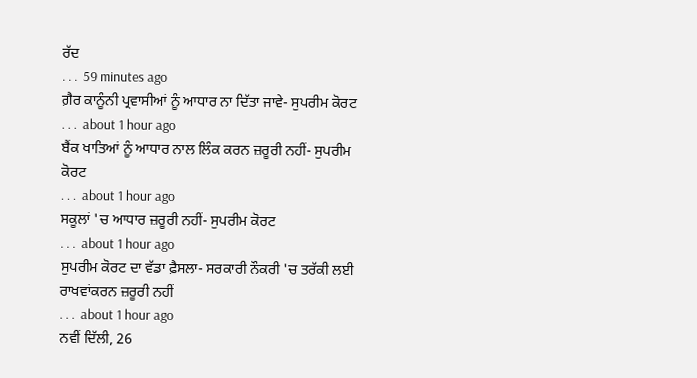ਰੱਦ
. . .  59 minutes ago
ਗ਼ੈਰ ਕਾਨੂੰਨੀ ਪ੍ਰਵਾਸੀਆਂ ਨੂੰ ਆਧਾਰ ਨਾ ਦਿੱਤਾ ਜਾਵੇ- ਸੁਪਰੀਮ ਕੋਰਟ
. . .  about 1 hour ago
ਬੈਂਕ ਖਾਤਿਆਂ ਨੂੰ ਆਧਾਰ ਨਾਲ ਲਿੰਕ ਕਰਨ ਜ਼ਰੂਰੀ ਨਹੀਂ- ਸੁਪਰੀਮ ਕੋਰਟ
. . .  about 1 hour ago
ਸਕੂਲਾਂ 'ਚ ਆਧਾਰ ਜ਼ਰੂਰੀ ਨਹੀਂ- ਸੁਪਰੀਮ ਕੋਰਟ
. . .  about 1 hour ago
ਸੁਪਰੀਮ ਕੋਰਟ ਦਾ ਵੱਡਾ ਫ਼ੈਸਲਾ- ਸਰਕਾਰੀ ਨੌਕਰੀ 'ਚ ਤਰੱਕੀ ਲਈ ਰਾਖਵਾਂਕਰਨ ਜ਼ਰੂਰੀ ਨਹੀਂ
. . .  about 1 hour ago
ਨਵੀਂ ਦਿੱਲੀ, 26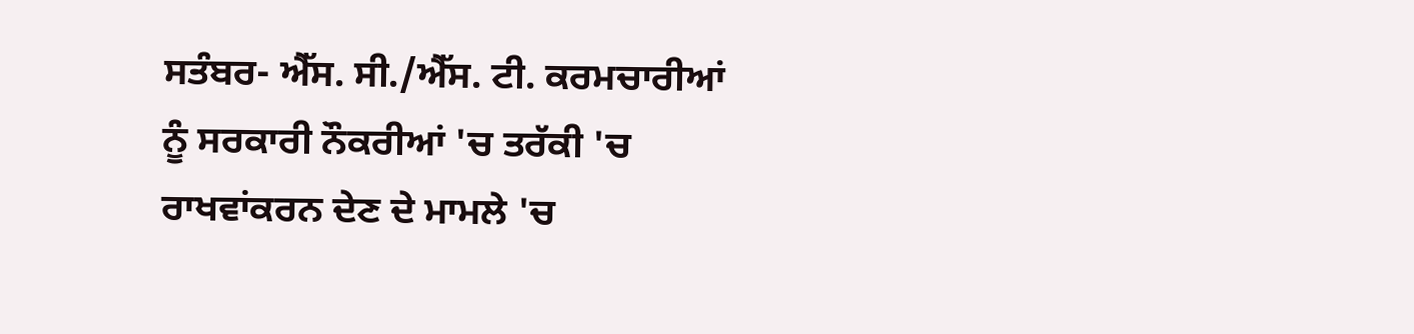ਸਤੰਬਰ- ਐੱਸ. ਸੀ./ਐੱਸ. ਟੀ. ਕਰਮਚਾਰੀਆਂ ਨੂੰ ਸਰਕਾਰੀ ਨੌਕਰੀਆਂ 'ਚ ਤਰੱਕੀ 'ਚ ਰਾਖਵਾਂਕਰਨ ਦੇਣ ਦੇ ਮਾਮਲੇ 'ਚ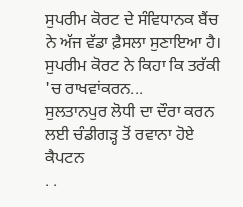ਸੁਪਰੀਮ ਕੋਰਟ ਦੇ ਸੰਵਿਧਾਨਕ ਬੈਂਚ ਨੇ ਅੱਜ ਵੱਡਾ ਫ਼ੈਸਲਾ ਸੁਣਾਇਆ ਹੈ। ਸੁਪਰੀਮ ਕੋਰਟ ਨੇ ਕਿਹਾ ਕਿ ਤਰੱਕੀ 'ਚ ਰਾਖਵਾਂਕਰਨ...
ਸੁਲਤਾਨਪੁਰ ਲੋਧੀ ਦਾ ਦੌਰਾ ਕਰਨ ਲਈ ਚੰਡੀਗੜ੍ਹ ਤੋਂ ਰਵਾਨਾ ਹੋਏ ਕੈਪਟਨ
. .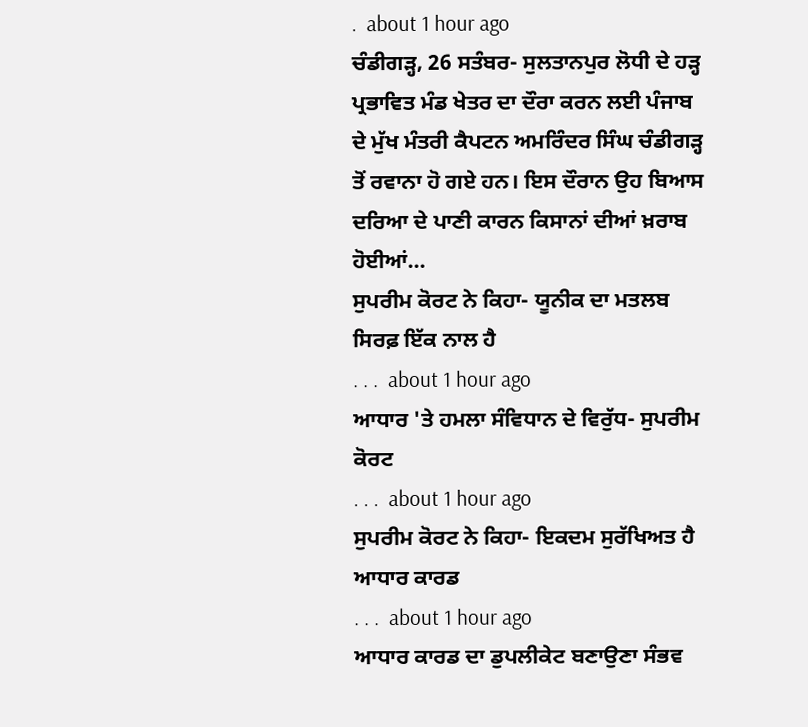.  about 1 hour ago
ਚੰਡੀਗੜ੍ਹ, 26 ਸਤੰਬਰ- ਸੁਲਤਾਨਪੁਰ ਲੋਧੀ ਦੇ ਹੜ੍ਹ ਪ੍ਰਭਾਵਿਤ ਮੰਡ ਖੇਤਰ ਦਾ ਦੌਰਾ ਕਰਨ ਲਈ ਪੰਜਾਬ ਦੇ ਮੁੱਖ ਮੰਤਰੀ ਕੈਪਟਨ ਅਮਰਿੰਦਰ ਸਿੰਘ ਚੰਡੀਗੜ੍ਹ ਤੋਂ ਰਵਾਨਾ ਹੋ ਗਏ ਹਨ। ਇਸ ਦੌਰਾਨ ਉਹ ਬਿਆਸ ਦਰਿਆ ਦੇ ਪਾਣੀ ਕਾਰਨ ਕਿਸਾਨਾਂ ਦੀਆਂ ਖ਼ਰਾਬ ਹੋਈਆਂ...
ਸੁਪਰੀਮ ਕੋਰਟ ਨੇ ਕਿਹਾ- ਯੂਨੀਕ ਦਾ ਮਤਲਬ ਸਿਰਫ਼ ਇੱਕ ਨਾਲ ਹੈ
. . .  about 1 hour ago
ਆਧਾਰ 'ਤੇ ਹਮਲਾ ਸੰਵਿਧਾਨ ਦੇ ਵਿਰੁੱਧ- ਸੁਪਰੀਮ ਕੋਰਟ
. . .  about 1 hour ago
ਸੁਪਰੀਮ ਕੋਰਟ ਨੇ ਕਿਹਾ- ਇਕਦਮ ਸੁਰੱਖਿਅਤ ਹੈ ਆਧਾਰ ਕਾਰਡ
. . .  about 1 hour ago
ਆਧਾਰ ਕਾਰਡ ਦਾ ਡੁਪਲੀਕੇਟ ਬਣਾਉਣਾ ਸੰਭਵ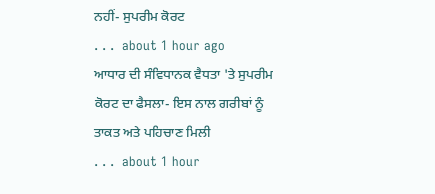ਨਹੀਂ- ਸੁਪਰੀਮ ਕੋਰਟ
. . .  about 1 hour ago
ਆਧਾਰ ਦੀ ਸੰਵਿਧਾਨਕ ਵੈਧਤਾ 'ਤੇ ਸੁਪਰੀਮ ਕੋਰਟ ਦਾ ਫੈਸਲਾ- ਇਸ ਨਾਲ ਗਰੀਬਾਂ ਨੂੰ ਤਾਕਤ ਅਤੇ ਪਹਿਚਾਣ ਮਿਲੀ
. . .  about 1 hour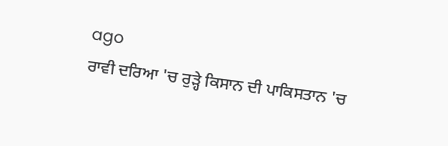ago
ਰਾਵੀ ਦਰਿਆ 'ਚ ਰੁੜ੍ਹੇ ਕਿਸਾਨ ਦੀ ਪਾਕਿਸਤਾਨ 'ਚ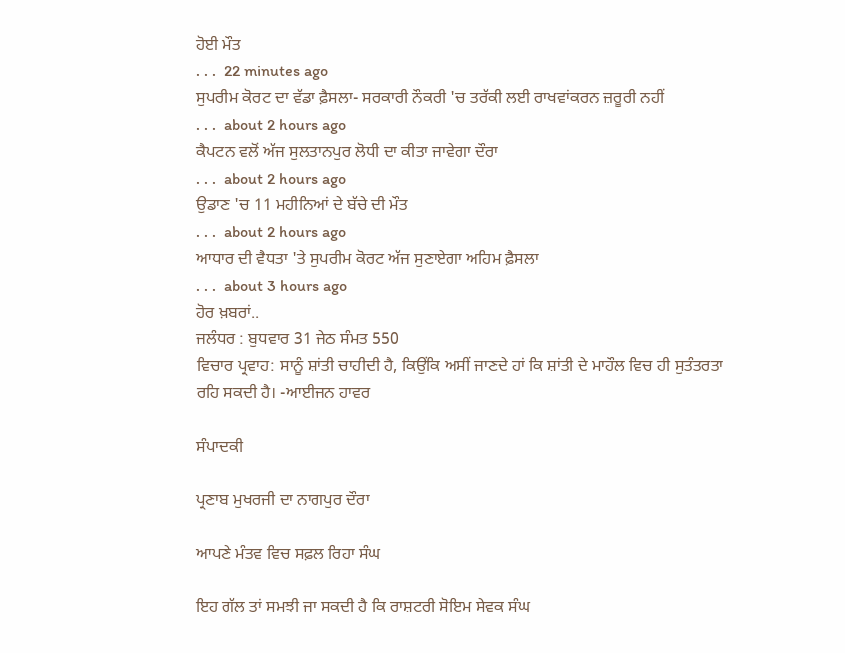ਹੋਈ ਮੌਤ
. . .  22 minutes ago
ਸੁਪਰੀਮ ਕੋਰਟ ਦਾ ਵੱਡਾ ਫ਼ੈਸਲਾ- ਸਰਕਾਰੀ ਨੌਕਰੀ 'ਚ ਤਰੱਕੀ ਲਈ ਰਾਖਵਾਂਕਰਨ ਜ਼ਰੂਰੀ ਨਹੀਂ
. . .  about 2 hours ago
ਕੈਪਟਨ ਵਲੋਂ ਅੱਜ ਸੁਲਤਾਨਪੁਰ ਲੋਧੀ ਦਾ ਕੀਤਾ ਜਾਵੇਗਾ ਦੌਰਾ
. . .  about 2 hours ago
ਉਡਾਣ 'ਚ 11 ਮਹੀਨਿਆਂ ਦੇ ਬੱਚੇ ਦੀ ਮੌਤ
. . .  about 2 hours ago
ਆਧਾਰ ਦੀ ਵੈਧਤਾ 'ਤੇ ਸੁਪਰੀਮ ਕੋਰਟ ਅੱਜ ਸੁਣਾਏਗਾ ਅਹਿਮ ਫ਼ੈਸਲਾ
. . .  about 3 hours ago
ਹੋਰ ਖ਼ਬਰਾਂ..
ਜਲੰਧਰ : ਬੁਧਵਾਰ 31 ਜੇਠ ਸੰਮਤ 550
ਵਿਚਾਰ ਪ੍ਰਵਾਹ: ਸਾਨੂੰ ਸ਼ਾਂਤੀ ਚਾਹੀਦੀ ਹੈ, ਕਿਉਂਕਿ ਅਸੀਂ ਜਾਣਦੇ ਹਾਂ ਕਿ ਸ਼ਾਂਤੀ ਦੇ ਮਾਹੌਲ ਵਿਚ ਹੀ ਸੁਤੰਤਰਤਾ ਰਹਿ ਸਕਦੀ ਹੈ। -ਆਈਜਨ ਹਾਵਰ

ਸੰਪਾਦਕੀ

ਪ੍ਰਣਾਬ ਮੁਖਰਜੀ ਦਾ ਨਾਗਪੁਰ ਦੌਰਾ

ਆਪਣੇ ਮੰਤਵ ਵਿਚ ਸਫ਼ਲ ਰਿਹਾ ਸੰਘ

ਇਹ ਗੱਲ ਤਾਂ ਸਮਝੀ ਜਾ ਸਕਦੀ ਹੈ ਕਿ ਰਾਸ਼ਟਰੀ ਸੋਇਮ ਸੇਵਕ ਸੰਘ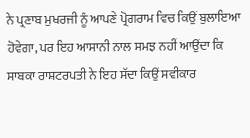ਨੇ ਪ੍ਰਣਾਬ ਮੁਖਰਜੀ ਨੂੰ ਆਪਣੇ ਪ੍ਰੋਗਰਾਮ ਵਿਚ ਕਿਉਂ ਬੁਲਾਇਆ ਹੋਵੇਗਾ, ਪਰ ਇਹ ਆਸਾਨੀ ਨਾਲ ਸਮਝ ਨਹੀਂ ਆਉਂਦਾ ਕਿ ਸਾਬਕਾ ਰਾਸ਼ਟਰਪਤੀ ਨੇ ਇਹ ਸੱਦਾ ਕਿਉਂ ਸਵੀਕਾਰ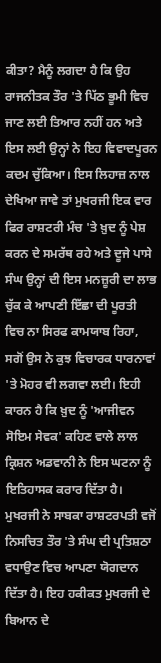ਕੀਤਾ? ਮੈਨੂੰ ਲਗਦਾ ਹੈ ਕਿ ਉਹ ਰਾਜਨੀਤਕ ਤੌਰ 'ਤੇ ਪਿੱਠ ਭੂਮੀ ਵਿਚ ਜਾਣ ਲਈ ਤਿਆਰ ਨਹੀਂ ਹਨ ਅਤੇ ਇਸ ਲਈ ਉਨ੍ਹਾਂ ਨੇ ਇਹ ਵਿਵਾਦਪੂਰਨ ਕਦਮ ਚੁੱਕਿਆ। ਇਸ ਲਿਹਾਜ਼ ਨਾਲ ਦੇਖਿਆ ਜਾਵੇ ਤਾਂ ਮੁਖਰਜੀ ਇਕ ਵਾਰ ਫਿਰ ਰਾਸ਼ਟਰੀ ਮੰਚ 'ਤੇ ਖ਼ੁਦ ਨੂੰ ਪੇਸ਼ ਕਰਨ ਦੇ ਸਮਰੱਥ ਰਹੇ ਅਤੇ ਦੂਜੇ ਪਾਸੇ ਸੰਘ ਉਨ੍ਹਾਂ ਦੀ ਇਸ ਮਨਜ਼ੂਰੀ ਦਾ ਲਾਭ ਚੁੱਕ ਕੇ ਆਪਣੀ ਇੱਛਾ ਦੀ ਪੂਰਤੀ ਵਿਚ ਨਾ ਸਿਰਫ ਕਾਮਯਾਬ ਰਿਹਾ, ਸਗੋਂ ਉਸ ਨੇ ਕੁਝ ਵਿਚਾਰਕ ਧਾਰਨਾਵਾਂ 'ਤੇ ਮੋਹਰ ਵੀ ਲਗਵਾ ਲਈ। ਇਹੀ ਕਾਰਨ ਹੈ ਕਿ ਖ਼ੁਦ ਨੂੰ 'ਆਜੀਵਨ ਸੋਇਮ ਸੇਵਕ' ਕਹਿਣ ਵਾਲੇ ਲਾਲ ਕ੍ਰਿਸ਼ਨ ਅਡਵਾਨੀ ਨੇ ਇਸ ਘਟਨਾ ਨੂੰ ਇਤਿਹਾਸਕ ਕਰਾਰ ਦਿੱਤਾ ਹੈ।
ਮੁਖਰਜੀ ਨੇ ਸਾਬਕਾ ਰਾਸ਼ਟਰਪਤੀ ਵਜੋਂ ਨਿਸਚਿਤ ਤੌਰ 'ਤੇ ਸੰਘ ਦੀ ਪ੍ਰਤਿਸ਼ਠਾ ਵਧਾਉਣ ਵਿਚ ਆਪਣਾ ਯੋਗਦਾਨ ਦਿੱਤਾ ਹੈ। ਇਹ ਹਕੀਕਤ ਮੁਖਰਜੀ ਦੇ ਬਿਆਨ ਦੇ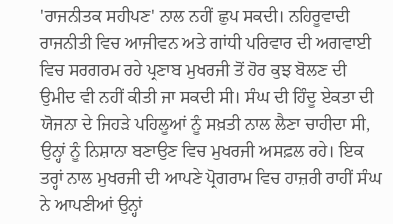'ਰਾਜਨੀਤਕ ਸਹੀਪਣ' ਨਾਲ ਨਹੀਂ ਛੁਪ ਸਕਦੀ। ਨਹਿਰੂਵਾਦੀ ਰਾਜਨੀਤੀ ਵਿਚ ਆਜੀਵਨ ਅਤੇ ਗਾਂਧੀ ਪਰਿਵਾਰ ਦੀ ਅਗਵਾਈ ਵਿਚ ਸਰਗਰਮ ਰਹੇ ਪ੍ਰਣਾਬ ਮੁਖਰਜੀ ਤੋਂ ਹੋਰ ਕੁਝ ਬੋਲਣ ਦੀ ਉਮੀਦ ਵੀ ਨਹੀਂ ਕੀਤੀ ਜਾ ਸਕਦੀ ਸੀ। ਸੰਘ ਦੀ ਹਿੰਦੂ ਏਕਤਾ ਦੀ ਯੋਜਨਾ ਦੇ ਜਿਹੜੇ ਪਹਿਲੂਆਂ ਨੂੰ ਸਖ਼ਤੀ ਨਾਲ ਲੈਣਾ ਚਾਹੀਦਾ ਸੀ, ਉਨ੍ਹਾਂ ਨੂੰ ਨਿਸ਼ਾਨਾ ਬਣਾਉਣ ਵਿਚ ਮੁਖਰਜੀ ਅਸਫ਼ਲ ਰਹੇ। ਇਕ ਤਰ੍ਹਾਂ ਨਾਲ ਮੁਖਰਜੀ ਦੀ ਆਪਣੇ ਪ੍ਰੋਗਰਾਮ ਵਿਚ ਹਾਜ਼ਰੀ ਰਾਹੀਂ ਸੰਘ ਨੇ ਆਪਣੀਆਂ ਉਨ੍ਹਾਂ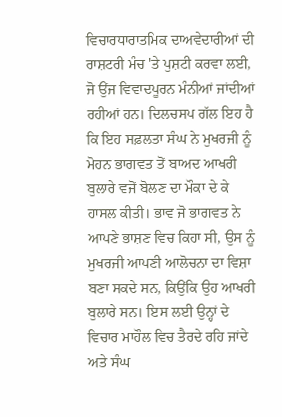ਵਿਚਾਰਧਾਰਾਤਮਿਕ ਦਾਅਵੇਦਾਰੀਆਂ ਦੀ ਰਾਸ਼ਟਰੀ ਮੰਚ 'ਤੇ ਪੁਸ਼ਟੀ ਕਰਵਾ ਲਈ, ਜੋ ਉਂਜ ਵਿਵਾਦਪੂਰਨ ਮੰਨੀਆਂ ਜਾਂਦੀਆਂ ਰਹੀਆਂ ਹਨ। ਦਿਲਚਸਪ ਗੱਲ ਇਹ ਹੈ ਕਿ ਇਹ ਸਫ਼ਲਤਾ ਸੰਘ ਨੇ ਮੁਖਰਜੀ ਨੂੰ ਮੋਹਨ ਭਾਗਵਤ ਤੋਂ ਬਾਅਦ ਆਖਰੀ ਬੁਲਾਰੇ ਵਜੋਂ ਬੋਲਣ ਦਾ ਮੌਕਾ ਦੇ ਕੇ ਹਾਸਲ ਕੀਤੀ। ਭਾਵ ਜੋ ਭਾਗਵਤ ਨੇ ਆਪਣੇ ਭਾਸ਼ਣ ਵਿਚ ਕਿਹਾ ਸੀ, ਉਸ ਨੂੰ ਮੁਖਰਜੀ ਆਪਣੀ ਆਲੋਚਨਾ ਦਾ ਵਿਸ਼ਾ ਬਣਾ ਸਕਦੇ ਸਨ, ਕਿਉਂਕਿ ਉਹ ਆਖਰੀ ਬੁਲਾਰੇ ਸਨ। ਇਸ ਲਈ ਉਨ੍ਹਾਂ ਦੇ ਵਿਚਾਰ ਮਾਹੌਲ ਵਿਚ ਤੈਰਦੇ ਰਹਿ ਜਾਂਦੇ ਅਤੇ ਸੰਘ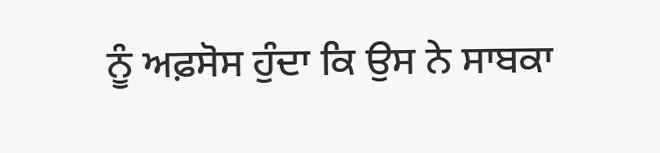ਨੂੰ ਅਫ਼ਸੋਸ ਹੁੰਦਾ ਕਿ ਉਸ ਨੇ ਸਾਬਕਾ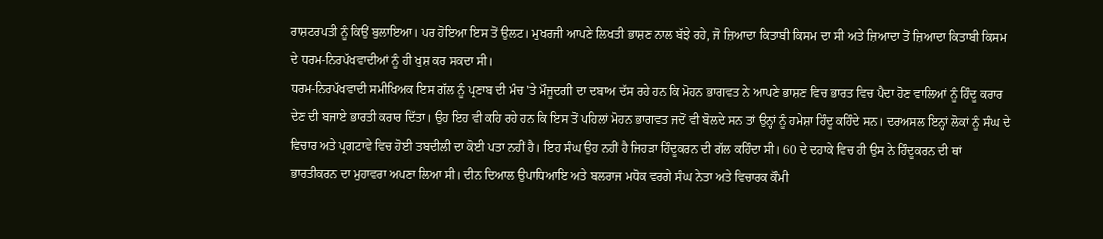ਰਾਸ਼ਟਰਪਤੀ ਨੂੰ ਕਿਉਂ ਬੁਲਾਇਆ। ਪਰ ਹੋਇਆ ਇਸ ਤੋਂ ਉਲਟ। ਮੁਖਰਜੀ ਆਪਣੇ ਲਿਖਤੀ ਭਾਸ਼ਣ ਨਾਲ ਬੱਝੇ ਰਹੇ, ਜੋ ਜ਼ਿਆਦਾ ਕਿਤਾਬੀ ਕਿਸਮ ਦਾ ਸੀ ਅਤੇ ਜ਼ਿਆਦਾ ਤੋਂ ਜ਼ਿਆਦਾ ਕਿਤਾਬੀ ਕਿਸਮ ਦੇ ਧਰਮ-ਨਿਰਪੱਖਵਾਦੀਆਂ ਨੂੰ ਹੀ ਖੁਸ਼ ਕਰ ਸਕਦਾ ਸੀ।
ਧਰਮ-ਨਿਰਪੱਖਵਾਦੀ ਸਮੀਖਿਅਕ ਇਸ ਗੱਲ ਨੂੰ ਪ੍ਰਣਾਬ ਦੀ ਮੰਚ 'ਤੇ ਮੌਜੂਦਗੀ ਦਾ ਦਬਾਅ ਦੱਸ ਰਹੇ ਹਨ ਕਿ ਮੋਹਨ ਭਾਗਵਤ ਨੇ ਆਪਣੇ ਭਾਸ਼ਣ ਵਿਚ ਭਾਰਤ ਵਿਚ ਪੈਦਾ ਹੋਣ ਵਾਲਿਆਂ ਨੂੰ ਹਿੰਦੂ ਕਰਾਰ ਦੇਣ ਦੀ ਬਜਾਏ ਭਾਰਤੀ ਕਰਾਰ ਦਿੱਤਾ। ਉਹ ਇਹ ਵੀ ਕਹਿ ਰਹੇ ਹਨ ਕਿ ਇਸ ਤੋਂ ਪਹਿਲਾਂ ਮੋਹਨ ਭਾਗਵਤ ਜਦੋਂ ਵੀ ਬੋਲਦੇ ਸਨ ਤਾਂ ਉਨ੍ਹਾਂ ਨੂੰ ਹਮੇਸ਼ਾ ਹਿੰਦੂ ਕਹਿੰਦੇ ਸਨ। ਦਰਅਸਲ ਇਨ੍ਹਾਂ ਲੋਕਾਂ ਨੂੰ ਸੰਘ ਦੇ ਵਿਚਾਰ ਅਤੇ ਪ੍ਰਗਟਾਵੇ ਵਿਚ ਹੋਈ ਤਬਦੀਲੀ ਦਾ ਕੋਈ ਪਤਾ ਨਹੀਂ ਹੈ। ਇਹ ਸੰਘ ਉਹ ਨਹੀਂ ਹੈ ਜਿਹੜਾ ਹਿੰਦੂਕਰਨ ਦੀ ਗੱਲ ਕਹਿੰਦਾ ਸੀ। 60 ਦੇ ਦਹਾਕੇ ਵਿਚ ਹੀ ਉਸ ਨੇ ਹਿੰਦੂਕਰਨ ਦੀ ਥਾਂ ਭਾਰਤੀਕਰਨ ਦਾ ਮੁਹਾਵਰਾ ਅਪਣਾ ਲਿਆ ਸੀ। ਦੀਨ ਦਿਆਲ ਉਪਾਧਿਆਇ ਅਤੇ ਬਲਰਾਜ ਮਧੋਕ ਵਰਗੇ ਸੰਘ ਨੇਤਾ ਅਤੇ ਵਿਚਾਰਕ ਕੌਮੀ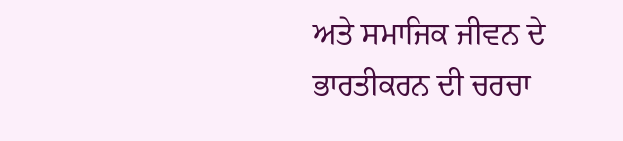ਅਤੇ ਸਮਾਜਿਕ ਜੀਵਨ ਦੇ ਭਾਰਤੀਕਰਨ ਦੀ ਚਰਚਾ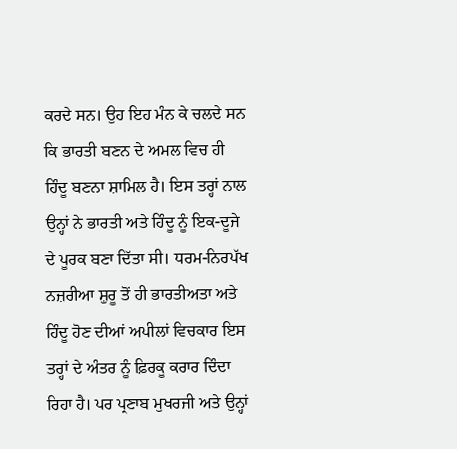ਕਰਦੇ ਸਨ। ਉਹ ਇਹ ਮੰਨ ਕੇ ਚਲਦੇ ਸਨ ਕਿ ਭਾਰਤੀ ਬਣਨ ਦੇ ਅਮਲ ਵਿਚ ਹੀ ਹਿੰਦੂ ਬਣਨਾ ਸ਼ਾਮਿਲ ਹੈ। ਇਸ ਤਰ੍ਹਾਂ ਨਾਲ ਉਨ੍ਹਾਂ ਨੇ ਭਾਰਤੀ ਅਤੇ ਹਿੰਦੂ ਨੂੰ ਇਕ-ਦੂਜੇ ਦੇ ਪੂਰਕ ਬਣਾ ਦਿੱਤਾ ਸੀ। ਧਰਮ-ਨਿਰਪੱਖ ਨਜ਼ਰੀਆ ਸ਼ੁਰੂ ਤੋਂ ਹੀ ਭਾਰਤੀਅਤਾ ਅਤੇ ਹਿੰਦੂ ਹੋਣ ਦੀਆਂ ਅਪੀਲਾਂ ਵਿਚਕਾਰ ਇਸ ਤਰ੍ਹਾਂ ਦੇ ਅੰਤਰ ਨੂੰ ਫ਼ਿਰਕੂ ਕਰਾਰ ਦਿੰਦਾ ਰਿਹਾ ਹੈ। ਪਰ ਪ੍ਰਣਾਬ ਮੁਖਰਜੀ ਅਤੇ ਉਨ੍ਹਾਂ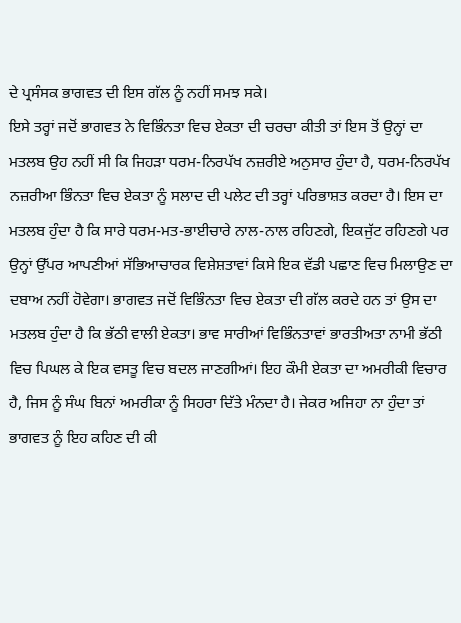ਦੇ ਪ੍ਰਸੰਸਕ ਭਾਗਵਤ ਦੀ ਇਸ ਗੱਲ ਨੂੰ ਨਹੀਂ ਸਮਝ ਸਕੇ।
ਇਸੇ ਤਰ੍ਹਾਂ ਜਦੋਂ ਭਾਗਵਤ ਨੇ ਵਿਭਿੰਨਤਾ ਵਿਚ ਏਕਤਾ ਦੀ ਚਰਚਾ ਕੀਤੀ ਤਾਂ ਇਸ ਤੋਂ ਉਨ੍ਹਾਂ ਦਾ ਮਤਲਬ ਉਹ ਨਹੀਂ ਸੀ ਕਿ ਜਿਹੜਾ ਧਰਮ-ਨਿਰਪੱਖ ਨਜ਼ਰੀਏ ਅਨੁਸਾਰ ਹੁੰਦਾ ਹੈ, ਧਰਮ-ਨਿਰਪੱਖ ਨਜ਼ਰੀਆ ਭਿੰਨਤਾ ਵਿਚ ਏਕਤਾ ਨੂੰ ਸਲਾਦ ਦੀ ਪਲੇਟ ਦੀ ਤਰ੍ਹਾਂ ਪਰਿਭਾਸ਼ਤ ਕਰਦਾ ਹੈ। ਇਸ ਦਾ ਮਤਲਬ ਹੁੰਦਾ ਹੈ ਕਿ ਸਾਰੇ ਧਰਮ-ਮਤ-ਭਾਈਚਾਰੇ ਨਾਲ-ਨਾਲ ਰਹਿਣਗੇ, ਇਕਜੁੱਟ ਰਹਿਣਗੇ ਪਰ ਉਨ੍ਹਾਂ ਉੱਪਰ ਆਪਣੀਆਂ ਸੱਭਿਆਚਾਰਕ ਵਿਸ਼ੇਸ਼ਤਾਵਾਂ ਕਿਸੇ ਇਕ ਵੱਡੀ ਪਛਾਣ ਵਿਚ ਮਿਲਾਉਣ ਦਾ ਦਬਾਅ ਨਹੀਂ ਹੋਵੇਗਾ। ਭਾਗਵਤ ਜਦੋਂ ਵਿਭਿੰਨਤਾ ਵਿਚ ਏਕਤਾ ਦੀ ਗੱਲ ਕਰਦੇ ਹਨ ਤਾਂ ਉਸ ਦਾ ਮਤਲਬ ਹੁੰਦਾ ਹੈ ਕਿ ਭੱਠੀ ਵਾਲੀ ਏਕਤਾ। ਭਾਵ ਸਾਰੀਆਂ ਵਿਭਿੰਨਤਾਵਾਂ ਭਾਰਤੀਅਤਾ ਨਾਮੀ ਭੱਠੀ ਵਿਚ ਪਿਘਲ ਕੇ ਇਕ ਵਸਤੂ ਵਿਚ ਬਦਲ ਜਾਣਗੀਆਂ। ਇਹ ਕੌਮੀ ਏਕਤਾ ਦਾ ਅਮਰੀਕੀ ਵਿਚਾਰ ਹੈ, ਜਿਸ ਨੂੰ ਸੰਘ ਬਿਨਾਂ ਅਮਰੀਕਾ ਨੂੰ ਸਿਹਰਾ ਦਿੱਤੇ ਮੰਨਦਾ ਹੈ। ਜੇਕਰ ਅਜਿਹਾ ਨਾ ਹੁੰਦਾ ਤਾਂ ਭਾਗਵਤ ਨੂੰ ਇਹ ਕਹਿਣ ਦੀ ਕੀ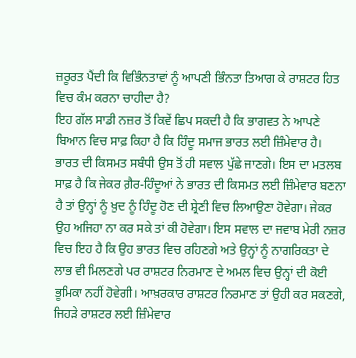ਜ਼ਰੂਰਤ ਪੈਂਦੀ ਕਿ ਵਿਭਿੰਨਤਾਵਾਂ ਨੂੰ ਆਪਣੀ ਭਿੰਨਤਾ ਤਿਆਗ ਕੇ ਰਾਸ਼ਟਰ ਹਿਤ ਵਿਚ ਕੰਮ ਕਰਨਾ ਚਾਹੀਦਾ ਹੈ?
ਇਹ ਗੱਲ ਸਾਡੀ ਨਜ਼ਰ ਤੋਂ ਕਿਵੇਂ ਛਿਪ ਸਕਦੀ ਹੈ ਕਿ ਭਾਗਵਤ ਨੇ ਆਪਣੇ ਬਿਆਨ ਵਿਚ ਸਾਫ਼ ਕਿਹਾ ਹੈ ਕਿ ਹਿੰਦੂ ਸਮਾਜ ਭਾਰਤ ਲਈ ਜ਼ਿੰਮੇਵਾਰ ਹੈ। ਭਾਰਤ ਦੀ ਕਿਸਮਤ ਸਬੰਧੀ ਉਸ ਤੋਂ ਹੀ ਸਵਾਲ ਪੁੱਛੇ ਜਾਣਗੇ। ਇਸ ਦਾ ਮਤਲਬ ਸਾਫ਼ ਹੈ ਕਿ ਜੇਕਰ ਗ਼ੈਰ-ਹਿੰਦੂਆਂ ਨੇ ਭਾਰਤ ਦੀ ਕਿਸਮਤ ਲਈ ਜ਼ਿੰਮੇਵਾਰ ਬਣਨਾ ਹੈ ਤਾਂ ਉਨ੍ਹਾਂ ਨੂੰ ਖ਼ੁਦ ਨੂੰ ਹਿੰਦੂ ਹੋਣ ਦੀ ਸ਼੍ਰੇਣੀ ਵਿਚ ਲਿਆਉਣਾ ਹੋਵੇਗਾ। ਜੇਕਰ ਉਹ ਅਜਿਹਾ ਨਾ ਕਰ ਸਕੇ ਤਾਂ ਕੀ ਹੋਵੇਗਾ। ਇਸ ਸਵਾਲ ਦਾ ਜਵਾਬ ਮੇਰੀ ਨਜ਼ਰ ਵਿਚ ਇਹ ਹੈ ਕਿ ਉਹ ਭਾਰਤ ਵਿਚ ਰਹਿਣਗੇ ਅਤੇ ਉਨ੍ਹਾਂ ਨੂੰ ਨਾਗਰਿਕਤਾ ਦੇ ਲਾਭ ਵੀ ਮਿਲਣਗੇ ਪਰ ਰਾਸ਼ਟਰ ਨਿਰਮਾਣ ਦੇ ਅਮਲ ਵਿਚ ਉਨ੍ਹਾਂ ਦੀ ਕੋਈ ਭੂਮਿਕਾ ਨਹੀਂ ਹੋਵੇਗੀ। ਆਖ਼ਰਕਾਰ ਰਾਸ਼ਟਰ ਨਿਰਮਾਣ ਤਾਂ ਉਹੀ ਕਰ ਸਕਣਗੇ, ਜਿਹੜੇ ਰਾਸ਼ਟਰ ਲਈ ਜ਼ਿੰਮੇਵਾਰ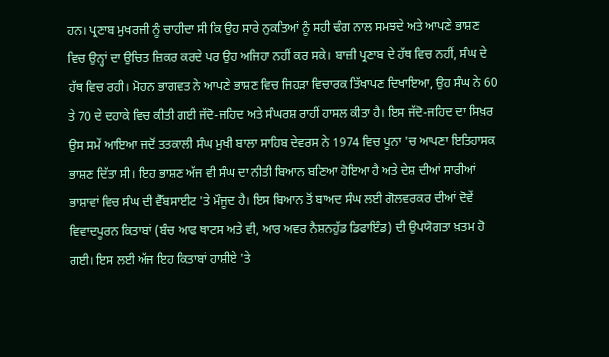ਹਨ। ਪ੍ਰਣਾਬ ਮੁਖਰਜੀ ਨੂੰ ਚਾਹੀਦਾ ਸੀ ਕਿ ਉਹ ਸਾਰੇ ਨੁਕਤਿਆਂ ਨੂੰ ਸਹੀ ਢੰਗ ਨਾਲ ਸਮਝਦੇ ਅਤੇ ਆਪਣੇ ਭਾਸ਼ਣ ਵਿਚ ਉਨ੍ਹਾਂ ਦਾ ਉਚਿਤ ਜ਼ਿਕਰ ਕਰਦੇ ਪਰ ਉਹ ਅਜਿਹਾ ਨਹੀਂ ਕਰ ਸਕੇ। ਬਾਜ਼ੀ ਪ੍ਰਣਾਬ ਦੇ ਹੱਥ ਵਿਚ ਨਹੀਂ, ਸੰਘ ਦੇ ਹੱਥ ਵਿਚ ਰਹੀ। ਮੋਹਨ ਭਾਗਵਤ ਨੇ ਆਪਣੇ ਭਾਸ਼ਣ ਵਿਚ ਜਿਹੜਾ ਵਿਚਾਰਕ ਤਿੱਖਾਪਣ ਦਿਖਾਇਆ, ਉਹ ਸੰਘ ਨੇ 60 ਤੇ 70 ਦੇ ਦਹਾਕੇ ਵਿਚ ਕੀਤੀ ਗਈ ਜੱਦੋ-ਜਹਿਦ ਅਤੇ ਸੰਘਰਸ਼ ਰਾਹੀਂ ਹਾਸਲ ਕੀਤਾ ਹੈ। ਇਸ ਜੱਦੋ-ਜਹਿਦ ਦਾ ਸਿਖ਼ਰ ਉਸ ਸਮੇਂ ਆਇਆ ਜਦੋਂ ਤਤਕਾਲੀ ਸੰਘ ਮੁਖੀ ਬਾਲਾ ਸਾਹਿਬ ਦੇਵਰਸ ਨੇ 1974 ਵਿਚ ਪੂਨਾ 'ਚ ਆਪਣਾ ਇਤਿਹਾਸਕ ਭਾਸ਼ਣ ਦਿੱਤਾ ਸੀ। ਇਹ ਭਾਸ਼ਣ ਅੱਜ ਵੀ ਸੰਘ ਦਾ ਨੀਤੀ ਬਿਆਨ ਬਣਿਆ ਹੋਇਆ ਹੈ ਅਤੇ ਦੇਸ਼ ਦੀਆਂ ਸਾਰੀਆਂ ਭਾਸ਼ਾਵਾਂ ਵਿਚ ਸੰਘ ਦੀ ਵੈੱਬਸਾਈਟ 'ਤੇ ਮੌਜੂਦ ਹੈ। ਇਸ ਬਿਆਨ ਤੋਂ ਬਾਅਦ ਸੰਘ ਲਈ ਗੋਲਵਰਕਰ ਦੀਆਂ ਦੋਵੇਂ ਵਿਵਾਦਪੂਰਨ ਕਿਤਾਬਾਂ (ਬੰਚ ਆਫ ਥਾਟਸ ਅਤੇ ਵੀ, ਆਰ ਅਵਰ ਨੈਸ਼ਨਹੁੱਡ ਡਿਫਾਇੰਡ) ਦੀ ਉਪਯੋਗਤਾ ਖ਼ਤਮ ਹੋ ਗਈ। ਇਸ ਲਈ ਅੱਜ ਇਹ ਕਿਤਾਬਾਂ ਹਾਸ਼ੀਏ 'ਤੇ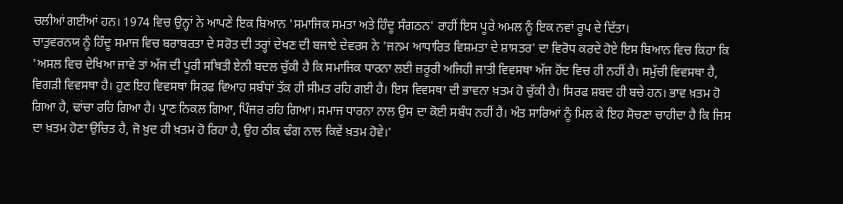ਚਲੀਆਂ ਗਈਆਂ ਹਨ। 1974 ਵਿਚ ਉਨ੍ਹਾਂ ਨੇ ਆਪਣੇ ਇਕ ਬਿਆਨ 'ਸਮਾਜਿਕ ਸਮਤਾ ਅਤੇ ਹਿੰਦੂ ਸੰਗਠਨ' ਰਾਹੀਂ ਇਸ ਪੂਰੇ ਅਮਲ ਨੂੰ ਇਕ ਨਵਾਂ ਰੂਪ ਦੇ ਦਿੱਤਾ।
ਚਾਤੁਵਰਨਯ ਨੂੰ ਹਿੰਦੂ ਸਮਾਜ ਵਿਚ ਬਰਾਬਰਤਾ ਦੇ ਸਰੋਤ ਦੀ ਤਰ੍ਹਾਂ ਦੇਖਣ ਦੀ ਬਜਾਏ ਦੇਵਰਸ ਨੇ 'ਜਨਮ ਆਧਾਰਿਤ ਵਿਸ਼ਮਤਾ ਦੇ ਸ਼ਾਸਤਰ' ਦਾ ਵਿਰੋਧ ਕਰਦੇ ਹੋਏ ਇਸ ਬਿਆਨ ਵਿਚ ਕਿਹਾ ਕਿ 'ਅਸਲ ਵਿਚ ਦੇਖਿਆ ਜਾਵੇ ਤਾਂ ਅੱਜ ਦੀ ਪੂਰੀ ਸਥਿਤੀ ਏਨੀ ਬਦਲ ਚੁੱਕੀ ਹੈ ਕਿ ਸਮਾਜਿਕ ਧਾਰਨਾ ਲਈ ਜ਼ਰੂਰੀ ਅਜਿਹੀ ਜਾਤੀ ਵਿਵਸਥਾ ਅੱਜ ਹੋਂਦ ਵਿਚ ਹੀ ਨਹੀਂ ਹੈ। ਸਮੁੱਚੀ ਵਿਵਸਥਾ ਹੈ, ਵਿਗੜੀ ਵਿਵਸਥਾ ਹੈ। ਹੁਣ ਇਹ ਵਿਵਸਥਾ ਸਿਰਫ ਵਿਆਹ ਸਬੰਧਾਂ ਤੱਕ ਹੀ ਸੀਮਤ ਰਹਿ ਗਈ ਹੈ। ਇਸ ਵਿਵਸਥਾ ਦੀ ਭਾਵਨਾ ਖ਼ਤਮ ਹੋ ਚੁੱਕੀ ਹੈ। ਸਿਰਫ ਸ਼ਬਦ ਹੀ ਬਚੇ ਹਨ। ਭਾਵ ਖ਼ਤਮ ਹੋ ਗਿਆ ਹੈ, ਢਾਂਚਾ ਰਹਿ ਗਿਆ ਹੈ। ਪ੍ਰਾਣ ਨਿਕਲ ਗਿਆ, ਪਿੰਜਰ ਰਹਿ ਗਿਆ। ਸਮਾਜ ਧਾਰਨਾ ਨਾਲ ਉਸ ਦਾ ਕੋਈ ਸਬੰਧ ਨਹੀਂ ਹੈ। ਅੰਤ ਸਾਰਿਆਂ ਨੂੰ ਮਿਲ ਕੇ ਇਹ ਸੋਚਣਾ ਚਾਹੀਦਾ ਹੈ ਕਿ ਜਿਸ ਦਾ ਖ਼ਤਮ ਹੋਣਾ ਉਚਿਤ ਹੈ, ਜੋ ਖ਼ੁਦ ਹੀ ਖ਼ਤਮ ਹੋ ਰਿਹਾ ਹੈ, ਉਹ ਠੀਕ ਢੰਗ ਨਾਲ ਕਿਵੇਂ ਖ਼ਤਮ ਹੋਵੇ।'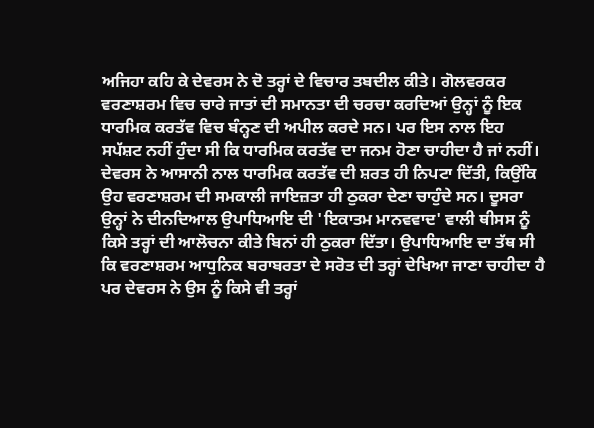ਅਜਿਹਾ ਕਹਿ ਕੇ ਦੇਵਰਸ ਨੇ ਦੋ ਤਰ੍ਹਾਂ ਦੇ ਵਿਚਾਰ ਤਬਦੀਲ ਕੀਤੇ। ਗੋਲਵਰਕਰ ਵਰਣਾਸ਼ਰਮ ਵਿਚ ਚਾਰੇ ਜਾਤਾਂ ਦੀ ਸਮਾਨਤਾ ਦੀ ਚਰਚਾ ਕਰਦਿਆਂ ਉਨ੍ਹਾਂ ਨੂੰ ਇਕ ਧਾਰਮਿਕ ਕਰਤੱਵ ਵਿਚ ਬੰਨ੍ਹਣ ਦੀ ਅਪੀਲ ਕਰਦੇ ਸਨ। ਪਰ ਇਸ ਨਾਲ ਇਹ ਸਪੱਸ਼ਟ ਨਹੀਂ ਹੁੰਦਾ ਸੀ ਕਿ ਧਾਰਮਿਕ ਕਰਤੱਵ ਦਾ ਜਨਮ ਹੋਣਾ ਚਾਹੀਦਾ ਹੈ ਜਾਂ ਨਹੀਂ। ਦੇਵਰਸ ਨੇ ਆਸਾਨੀ ਨਾਲ ਧਾਰਮਿਕ ਕਰਤੱਵ ਦੀ ਸ਼ਰਤ ਹੀ ਨਿਪਟਾ ਦਿੱਤੀ, ਕਿਉਂਕਿ ਉਹ ਵਰਣਾਸ਼ਰਮ ਦੀ ਸਮਕਾਲੀ ਜਾਇਜ਼ਤਾ ਹੀ ਠੁਕਰਾ ਦੇਣਾ ਚਾਹੁੰਦੇ ਸਨ। ਦੂਸਰਾ ਉਨ੍ਹਾਂ ਨੇ ਦੀਨਦਿਆਲ ਉਪਾਧਿਆਇ ਦੀ 'ਇਕਾਤਮ ਮਾਨਵਵਾਦ' ਵਾਲੀ ਥੀਸਸ ਨੂੰ ਕਿਸੇ ਤਰ੍ਹਾਂ ਦੀ ਆਲੋਚਨਾ ਕੀਤੇ ਬਿਨਾਂ ਹੀ ਠੁਕਰਾ ਦਿੱਤਾ। ਉਪਾਧਿਆਇ ਦਾ ਤੱਥ ਸੀ ਕਿ ਵਰਣਾਸ਼ਰਮ ਆਧੁਨਿਕ ਬਰਾਬਰਤਾ ਦੇ ਸਰੋਤ ਦੀ ਤਰ੍ਹਾਂ ਦੇਖਿਆ ਜਾਣਾ ਚਾਹੀਦਾ ਹੈ ਪਰ ਦੇਵਰਸ ਨੇ ਉਸ ਨੂੰ ਕਿਸੇ ਵੀ ਤਰ੍ਹਾਂ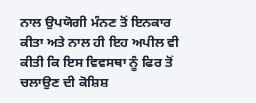ਨਾਲ ਉਪਯੋਗੀ ਮੰਨਣ ਤੋਂ ਇਨਕਾਰ ਕੀਤਾ ਅਤੇ ਨਾਲ ਹੀ ਇਹ ਅਪੀਲ ਵੀ ਕੀਤੀ ਕਿ ਇਸ ਵਿਵਸਥਾ ਨੂੰ ਫਿਰ ਤੋਂ ਚਲਾਉਣ ਦੀ ਕੋਸ਼ਿਸ਼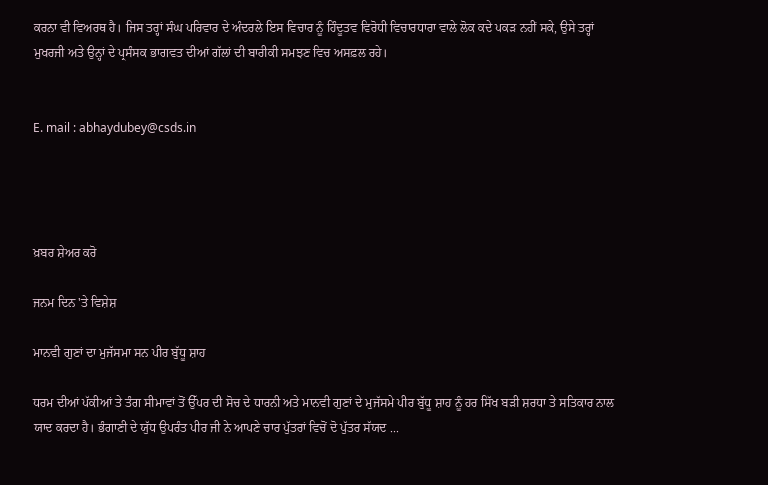ਕਰਨਾ ਵੀ ਵਿਅਰਥ ਹੈ। ਜਿਸ ਤਰ੍ਹਾਂ ਸੰਘ ਪਰਿਵਾਰ ਦੇ ਅੰਦਰਲੇ ਇਸ ਵਿਚਾਰ ਨੂੰ ਹਿੰਦੂਤਵ ਵਿਰੋਧੀ ਵਿਚਾਰਧਾਰਾ ਵਾਲੇ ਲੋਕ ਕਦੇ ਪਕੜ ਨਹੀਂ ਸਕੇ, ਉਸੇ ਤਰ੍ਹਾਂ ਮੁਖਰਜੀ ਅਤੇ ਉਨ੍ਹਾਂ ਦੇ ਪ੍ਰਸੰਸਕ ਭਾਗਵਤ ਦੀਆਂ ਗੱਲਾਂ ਦੀ ਬਾਰੀਕੀ ਸਮਝਣ ਵਿਚ ਅਸਫ਼ਲ ਰਹੇ।


E. mail : abhaydubey@csds.in




ਖ਼ਬਰ ਸ਼ੇਅਰ ਕਰੋ

ਜਨਮ ਦਿਨ 'ਤੇ ਵਿਸ਼ੇਸ਼

ਮਾਨਵੀ ਗੁਣਾਂ ਦਾ ਮੁਜੱਸਮਾ ਸਨ ਪੀਰ ਬੁੱਧੂ ਸ਼ਾਹ

ਧਰਮ ਦੀਆਂ ਪੱਕੀਆਂ ਤੇ ਤੰਗ ਸੀਮਾਵਾਂ ਤੋਂ ਉੱਪਰ ਦੀ ਸੋਚ ਦੇ ਧਾਰਨੀ ਅਤੇ ਮਾਨਵੀ ਗੁਣਾਂ ਦੇ ਮੁਜੱਸਮੇ ਪੀਰ ਬੁੱਧੂ ਸ਼ਾਹ ਨੂੰ ਹਰ ਸਿੱਖ ਬੜੀ ਸ਼ਰਧਾ ਤੇ ਸਤਿਕਾਰ ਨਾਲ ਯਾਦ ਕਰਦਾ ਹੈ। ਭੰਗਾਣੀ ਦੇ ਯੁੱਧ ਉਪਰੰਤ ਪੀਰ ਜੀ ਨੇ ਆਪਣੇ ਚਾਰ ਪੁੱਤਰਾਂ ਵਿਚੋਂ ਦੋ ਪੁੱਤਰ ਸੱਯਦ ...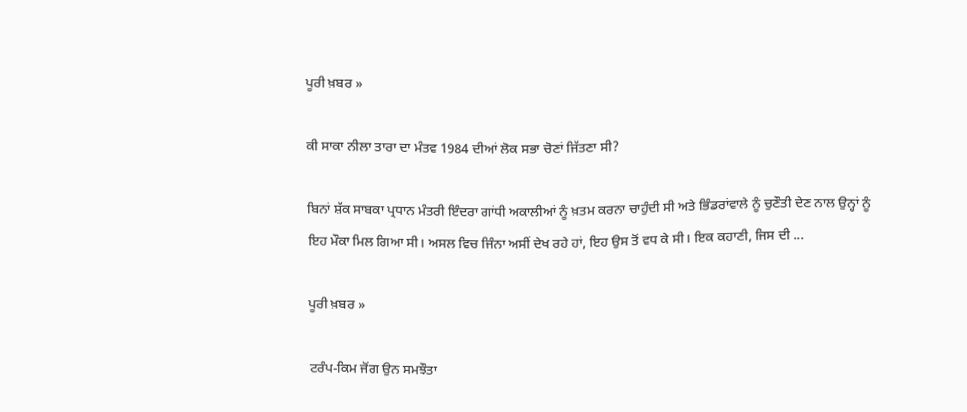ਪੂਰੀ ਖ਼ਬਰ »

ਕੀ ਸਾਕਾ ਨੀਲਾ ਤਾਰਾ ਦਾ ਮੰਤਵ 1984 ਦੀਆਂ ਲੋਕ ਸਭਾ ਚੋਣਾਂ ਜਿੱਤਣਾ ਸੀ?

ਬਿਨਾਂ ਸ਼ੱਕ ਸਾਬਕਾ ਪ੍ਰਧਾਨ ਮੰਤਰੀ ਇੰਦਰਾ ਗਾਂਧੀ ਅਕਾਲੀਆਂ ਨੂੰ ਖ਼ਤਮ ਕਰਨਾ ਚਾਹੁੰਦੀ ਸੀ ਅਤੇ ਭਿੰਡਰਾਂਵਾਲੇ ਨੂੰ ਚੁਣੌਤੀ ਦੇਣ ਨਾਲ ਉਨ੍ਹਾਂ ਨੂੰ ਇਹ ਮੌਕਾ ਮਿਲ ਗਿਆ ਸੀ। ਅਸਲ ਵਿਚ ਜਿੰਨਾ ਅਸੀਂ ਦੇਖ ਰਹੇ ਹਾਂ, ਇਹ ਉਸ ਤੋਂ ਵਧ ਕੇ ਸੀ। ਇਕ ਕਹਾਣੀ, ਜਿਸ ਦੀ ...

ਪੂਰੀ ਖ਼ਬਰ »

ਟਰੰਪ-ਕਿਮ ਜੋਂਗ ਉਨ ਸਮਝੌਤਾ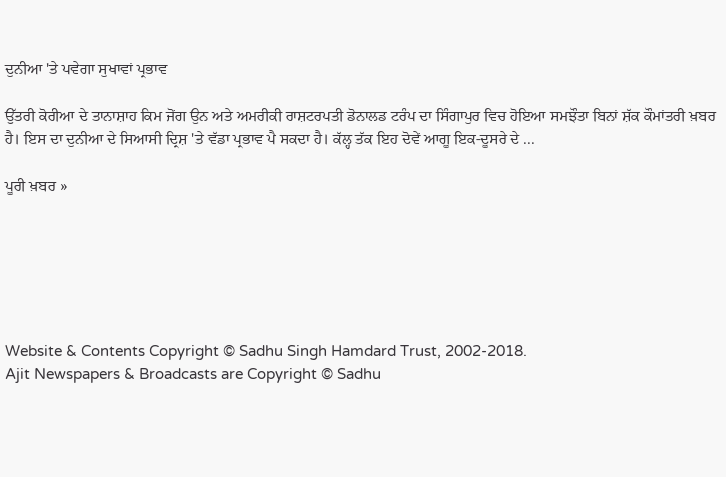ਦੁਨੀਆ 'ਤੇ ਪਵੇਗਾ ਸੁਖਾਵਾਂ ਪ੍ਰਭਾਵ

ਉੱਤਰੀ ਕੋਰੀਆ ਦੇ ਤਾਨਾਸ਼ਾਹ ਕਿਮ ਜੋਂਗ ਉਨ ਅਤੇ ਅਮਰੀਕੀ ਰਾਸ਼ਟਰਪਤੀ ਡੋਨਾਲਡ ਟਰੰਪ ਦਾ ਸਿੰਗਾਪੁਰ ਵਿਚ ਹੋਇਆ ਸਮਝੌਤਾ ਬਿਨਾਂ ਸ਼ੱਕ ਕੌਮਾਂਤਰੀ ਖ਼ਬਰ ਹੈ। ਇਸ ਦਾ ਦੁਨੀਆ ਦੇ ਸਿਆਸੀ ਦ੍ਰਿਸ਼ 'ਤੇ ਵੱਡਾ ਪ੍ਰਭਾਵ ਪੈ ਸਕਦਾ ਹੈ। ਕੱਲ੍ਹ ਤੱਕ ਇਹ ਦੋਵੇਂ ਆਗੂ ਇਕ-ਦੂਸਰੇ ਦੇ ...

ਪੂਰੀ ਖ਼ਬਰ »






Website & Contents Copyright © Sadhu Singh Hamdard Trust, 2002-2018.
Ajit Newspapers & Broadcasts are Copyright © Sadhu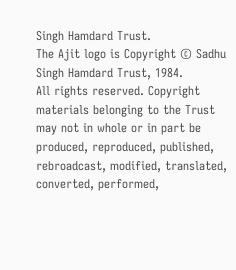Singh Hamdard Trust.
The Ajit logo is Copyright © Sadhu Singh Hamdard Trust, 1984.
All rights reserved. Copyright materials belonging to the Trust may not in whole or in part be produced, reproduced, published, rebroadcast, modified, translated, converted, performed,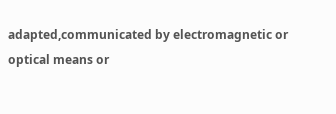adapted,communicated by electromagnetic or optical means or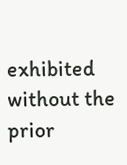exhibited without the prior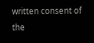written consent of the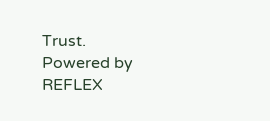Trust. Powered by REFLEX